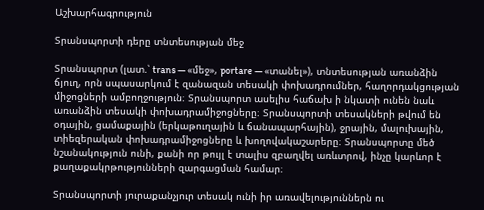Աշխարհագրություն

Տրանսպորտի դերը տնտեսության մեջ

Տրանսպորտ (լատ.՝ trans — «մեջ», portare — «տանել»), տնտեսության առանձին ճյուղ, որն սպասարկում է զանազան տեսակի փոխադրումներ, հաղորդակցության միջոցների ամբողջություն։ Տրանսպորտ ասելիս հաճախ ի նկատի ունեն նաև առանձին տեսակի փոխադրամիջոցները։ Տրանսպորտի տեսակների թվում են օդային, ցամաքային (երկաթուղային և ճանապարհային), ջրային, մալուխային, տիեզերական փոխադրամիջոցները և խողովակաշարերը։ Տրանսպորտը մեծ նշանակություն ունի, քանի որ թույլ է տալիս զբաղվել առևտրով, ինչը կարևոր է քաղաքակրթությունների զարգացման համար։

Տրանսպորտի յուրաքանչյուր տեսակ ունի իր առավելություններն ու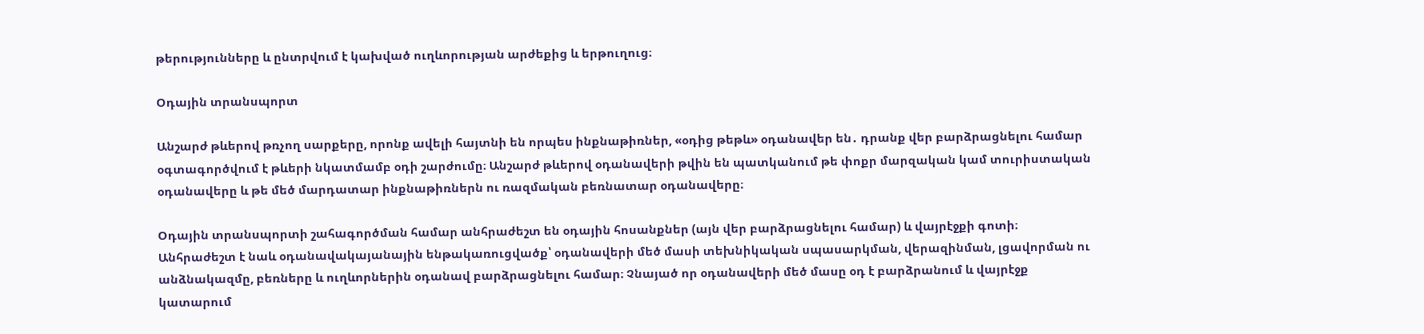թերությունները և ընտրվում է կախված ուղևորության արժեքից և երթուղուց։

Օդային տրանսպորտ

Անշարժ թևերով թռչող սարքերը, որոնք ավելի հայտնի են որպես ինքնաթիռներ, «օդից թեթև» օդանավեր են․ դրանք վեր բարձրացնելու համար օգտագործվում է թևերի նկատմամբ օդի շարժումը։ Անշարժ թևերով օդանավերի թվին են պատկանում թե փոքր մարզական կամ տուրիստական օդանավերը և թե մեծ մարդատար ինքնաթիռներն ու ռազմական բեռնատար օդանավերը։

Օդային տրանսպորտի շահագործման համար անհրաժեշտ են օդային հոսանքներ (այն վեր բարձրացնելու համար) և վայրէջքի գոտի։ Անհրաժեշտ է նաև օդանավակայանային ենթակառուցվածք՝ օդանավերի մեծ մասի տեխնիկական սպասարկման, վերազինման, լցավորման ու անձնակազմը, բեռները և ուղևորներին օդանավ բարձրացնելու համար։ Չնայած որ օդանավերի մեծ մասը օդ է բարձրանում և վայրէջք կատարում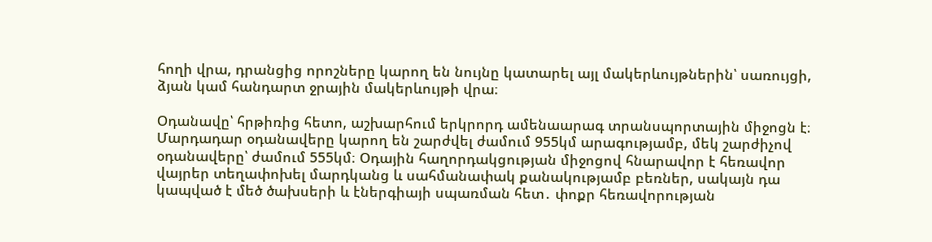հողի վրա, դրանցից որոշները կարող են նույնը կատարել այլ մակերևույթներին՝ սառույցի, ձյան կամ հանդարտ ջրային մակերևույթի վրա։

Օդանավը՝ հրթիռից հետո, աշխարհում երկրորդ ամենաարագ տրանսպորտային միջոցն է։ Մարդադար օդանավերը կարող են շարժվել ժամում 955կմ արագությամբ, մեկ շարժիչով օդանավերը՝ ժամում 555կմ։ Օդային հաղորդակցության միջոցով հնարավոր է հեռավոր վայրեր տեղափոխել մարդկանց և սահմանափակ քանակությամբ բեռներ, սակայն դա կապված է մեծ ծախսերի և էներգիայի սպառման հետ․ փոքր հեռավորության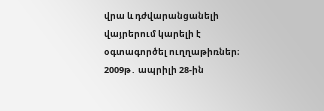վրա և դժվարանցանելի վայրերում կարելի է օգտագործել ուղղաթիռներ։ 2009թ․ ապրիլի 28-ին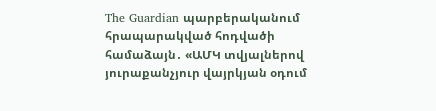The Guardian պարբերականում հրապարակված հոդվածի համաձայն․ «ԱՄԿ տվյալներով յուրաքանչյուր վայրկյան օդում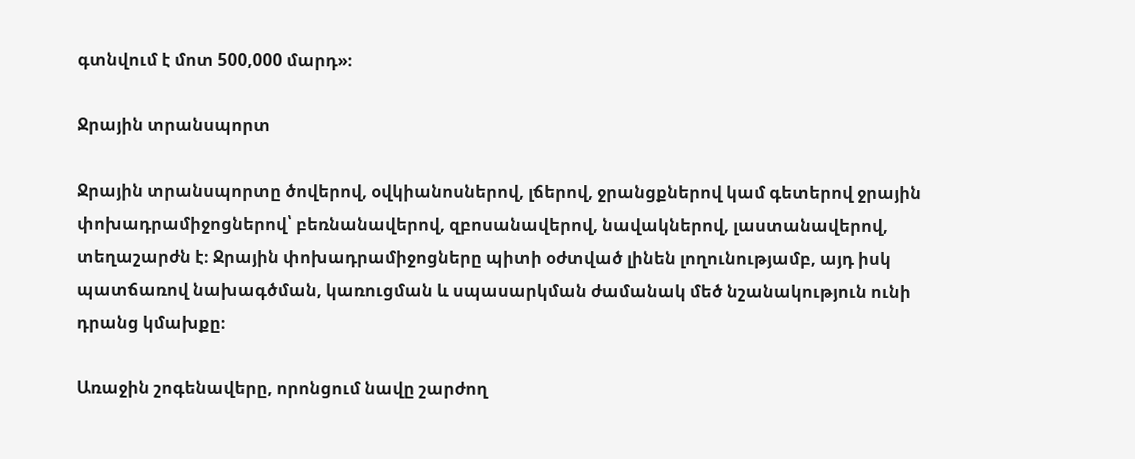գտնվում է մոտ 500,000 մարդ»։

Ջրային տրանսպորտ

Ջրային տրանսպորտը ծովերով, օվկիանոսներով, լճերով, ջրանցքներով կամ գետերով ջրային փոխադրամիջոցներով՝ բեռնանավերով, զբոսանավերով, նավակներով, լաստանավերով, տեղաշարժն է։ Ջրային փոխադրամիջոցները պիտի օժտված լինեն լողունությամբ, այդ իսկ պատճառով նախագծման, կառուցման և սպասարկման ժամանակ մեծ նշանակություն ունի դրանց կմախքը։

Առաջին շոգենավերը, որոնցում նավը շարժող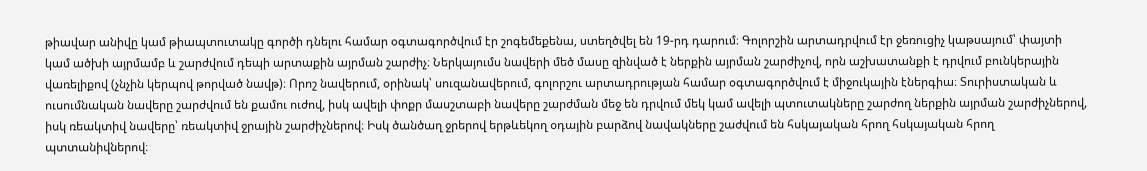թիավար անիվը կամ թիապտուտակը գործի դնելու համար օգտագործվում էր շոգեմեքենա, ստեղծվել են 19-րդ դարում։ Գոլորշին արտադրվում էր ջեռուցիչ կաթսայում՝ փայտի կամ ածխի այրմամբ և շարժվում դեպի արտաքին այրման շարժիչ։ Ներկայումս նավերի մեծ մասը զինված է ներքին այրման շարժիչով, որն աշխատանքի է դրվում բունկերային վառելիքով (չնչին կերպով թորված նավթ)։ Որոշ նավերում, օրինակ՝ սուզանավերում, գոլորշու արտադրության համար օգտագործվում է միջուկային էներգիա։ Տուրիստական և ուսումնական նավերը շարժվում են քամու ուժով, իսկ ավելի փոքր մասշտաբի նավերը շարժման մեջ են դրվում մեկ կամ ավելի պտուտակները շարժող ներքին այրման շարժիչներով, իսկ ռեակտիվ նավերը՝ ռեակտիվ ջրային շարժիչներով։ Իսկ ծանծաղ ջրերով երթևեկող օդային բարձով նավակները շաժվում են հսկայական հրող հսկայական հրող պտտանիվներով։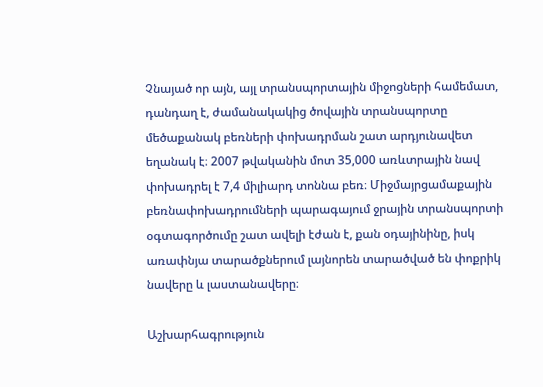Չնայած որ այն, այլ տրանսպորտային միջոցների համեմատ, դանդաղ է, ժամանակակից ծովային տրանսպորտը մեծաքանակ բեռների փոխադրման շատ արդյունավետ եղանակ է։ 2007 թվականին մոտ 35,000 առևտրային նավ փոխադրել է 7,4 միլիարդ տոննա բեռ։ Միջմայրցամաքային բեռնափոխադրումների պարագայում ջրային տրանսպորտի օգտագործումը շատ ավելի էժան է, քան օդայինինը, իսկ առափնյա տարածքներում լայնորեն տարածված են փոքրիկ նավերը և լաստանավերը։

Աշխարհագրություն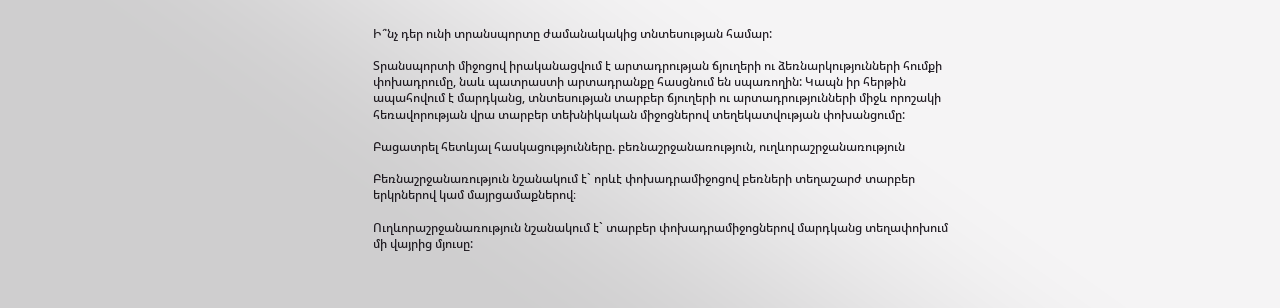Ի՞նչ դեր ունի տրանսպորտը ժամանակակից տնտեսության համար:

Տրանսպորտի միջոցով իրականացվում է արտադրության ճյուղերի ու ձեռնարկությունների հումքի փոխադրումը, նաև պատրաստի արտադրանքը հասցնում են սպառողին: Կապն իր հերթին ապահովում է մարդկանց, տնտեսության տարբեր ճյուղերի ու արտադրությունների միջև որոշակի հեռավորության վրա տարբեր տեխնիկական միջոցներով տեղեկատվության փոխանցումը:

Բացատրել հետևյալ հասկացությունները. բեռնաշրջանառություն, ուղևորաշրջանառություն

Բեռնաշրջանառություն նշանակում է` որևէ փոխադրամիջոցով բեռների տեղաշարժ տարբեր երկրներով կամ մայրցամաքներով։

Ուղևորաշրջանառություն նշանակում է` տարբեր փոխադրամիջոցներով մարդկանց տեղափոխում մի վայրից մյուսը: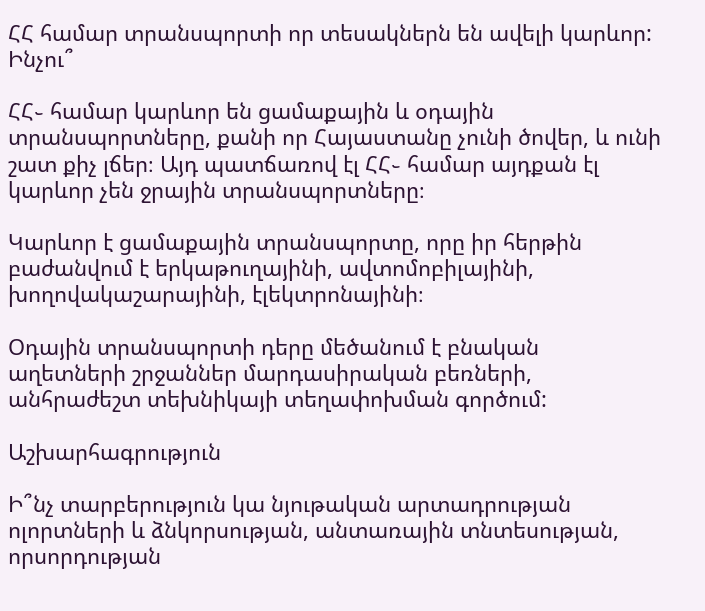ՀՀ համար տրանսպորտի որ տեսակներն են ավելի կարևոր: Ինչու՞

ՀՀ֊ համար կարևոր են ցամաքային և օդային տրանսպորտները, քանի որ Հայաստանը չունի ծովեր, և ունի շատ քիչ լճեր։ Այդ պատճառով էլ ՀՀ֊ համար այդքան էլ կարևոր չեն ջրային տրանսպորտները։

Կարևոր է ցամաքային տրանսպորտը, որը իր հերթին բաժանվում է երկաթուղայինի, ավտոմոբիլայինի, խողովակաշարայինի, էլեկտրոնայինի։

Օդային տրանսպորտի դերը մեծանում է բնական աղետների շրջաններ մարդասիրական բեռների, անհրաժեշտ տեխնիկայի տեղափոխման գործում:

Աշխարհագրություն

Ի՞նչ տարբերություն կա նյութական արտադրության ոլորտների և ձնկորսության, անտառային տնտեսության, որսորդության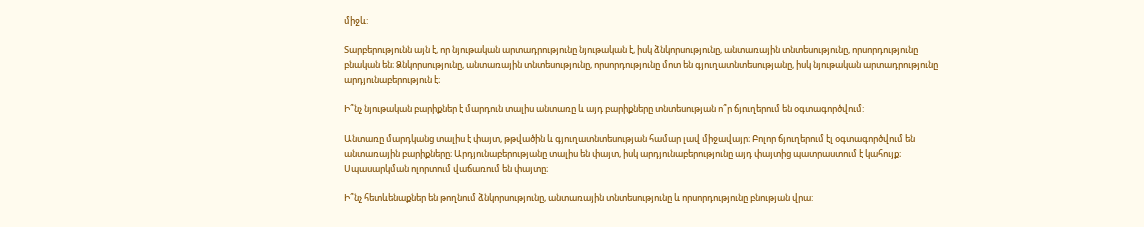միջև:

Տարբերությունն այն է, որ նյութական արտադրությունը նյութական է, իսկ ձնկորսությունը, անտառային տնտեսությունը, որսորդությունը բնական են։ Ձնկորսությունը, անտառային տնտեսությունը, որսորդությունը մոտ են գյուղատնտեսությանը, իսկ նյութական արտադրությունը արդյունաբերություն է։

Ի՞նչ նյութական բարիքներ է մարդուն տալիս անտառը և այդ բարիքները տնտեսության ո՞ր ճյուղերում են օգտագործվում:

Անտառը մարդկանց տալիս է փայտ, թթվածին և գյուղատնտեսության համար լավ միջավայր։ Բոլոր ճյուղերում էլ օգտագործվում են անտառային բարիքները։ Արդյունաբերությանը տալիս են փայտ, իսկ արդյունաբերությունը այդ փայտից պատրաստում է կահույք։ Սպասարկման ոլորտում վաճառում են փայտը։

Ի՞նչ հետևենաքներ են թողնում ձնկորսությունը, անտառային տնտեսությունը և որսորդությունը բնության վրա: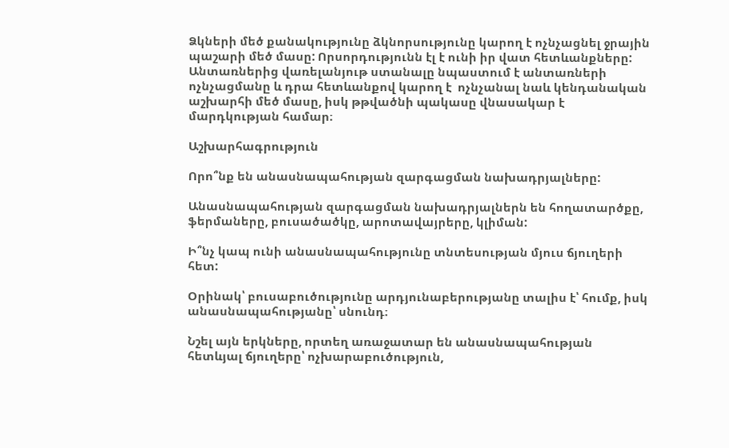Ձկների մեծ քանակությունը ձկնորսությունը կարող է ոչնչացնել ջրային պաշարի մեծ մասը: Որսորդությունն էլ է ունի իր վատ հետևանքները: Անտառներից վառելանյութ ստանալը նպաստում է անտառների ոչնչացմանը և դրա հետևանքով կարող է  ոչնչանալ նաև կենդանական աշխարհի մեծ մասը, իսկ թթվածնի պակասը վնասակար է մարդկության համար։

Աշխարհագրություն

Որո՞նք են անասնապահության զարգացման նախադրյալները:

Անասնապահության զարգացման նախադրյալներն են հողատարծքը, ֆերմաները, բուսածածկը, արոտավայրերը, կլիման:

Ի՞նչ կապ ունի անասնապահությունը տնտեսության մյուս ճյուղերի հետ:

Օրինակ՝ բուսաբուծությունը արդյունաբերությանը տալիս է՝ հումք, իսկ անասնապահությանը՝ սնունդ։

Նշել այն երկները, որտեղ առաջատար են անասնապահության հետևյալ ճյուղերը՝ ոչխարաբուծություն,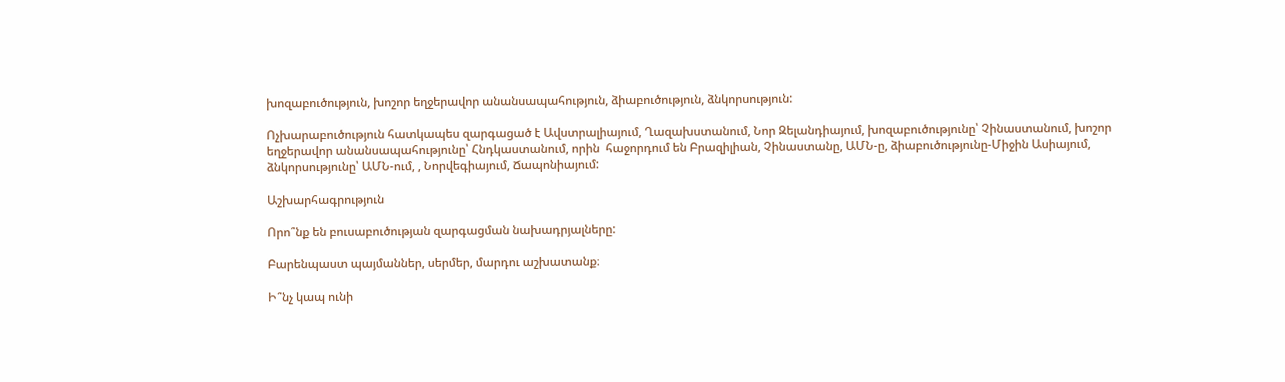խոզաբուծություն, խոշոր եղջերավոր անանսապահություն, ձիաբուծություն, ձնկորսություն:

Ոչխարաբուծություն հատկապես զարգացած է Ավստրալիայում, Ղազախստանում, Նոր Զելանդիայում, խոզաբուծությունը՝ Չինաստանում, խոշոր եղջերավոր անանսապահությունը՝ Հնդկաստանում, որին  հաջորդում են Բրազիլիան, Չինաստանը, ԱՄՆ-ը, ձիաբուծությունը-Միջին Ասիայում, ձնկորսությունը՝ ԱՄՆ-ում, , Նորվեգիայում, Ճապոնիայում:

Աշխարհագրություն

Որո՞նք են բուսաբուծության զարգացման նախադրյալները:

Բարենպաստ պայմաններ, սերմեր, մարդու աշխատանք։

Ի՞նչ կապ ունի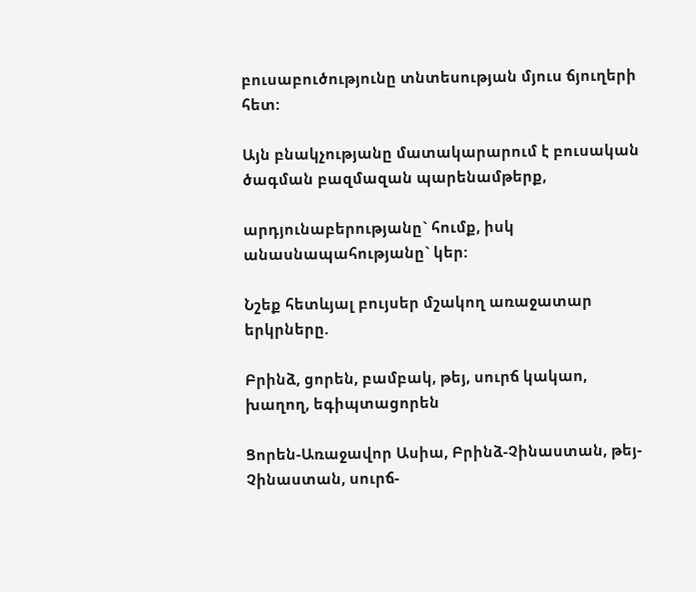բուսաբուծությունը տնտեսության մյուս ճյուղերի հետ:

Այն բնակչությանը մատակարարում է բուսական ծագման բազմազան պարենամթերք,

արդյունաբերությանը` հումք, իսկ անասնապահությանը` կեր:

Նշեք հետևյալ բույսեր մշակող առաջատար երկրները.

Բրինձ, ցորեն, բամբակ, թեյ, սուրճ կակաո, խաղող, եգիպտացորեն

Ցորեն-Առաջավոր Ասիա, Բրինձ-Չինաստան, թեյ-Չինաստան, սուրճ-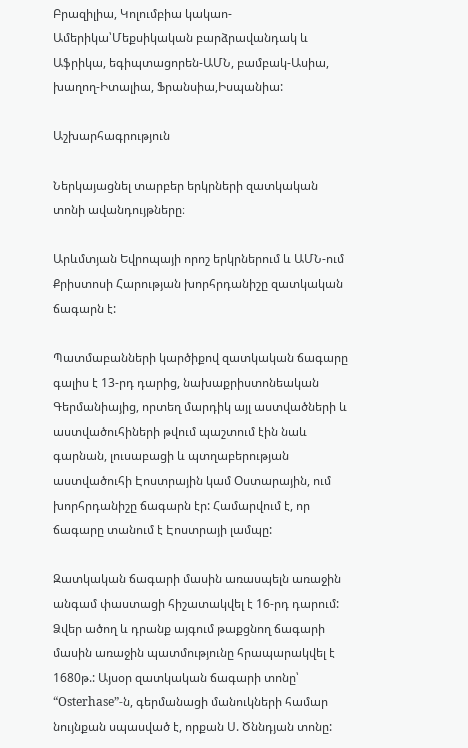Բրազիլիա, Կոլումբիա կակաո-Ամերիկա՝Մեքսիկական բարձրավանդակ և Աֆրիկա, եգիպտացորեն-ԱՄՆ, բամբակ-Ասիա, խաղող-Իտալիա, Ֆրանսիա,Իսպանիա:

Աշխարհագրություն

Ներկայացնել տարբեր երկրների զատկական տոնի ավանդույթները։

Արևմտյան Եվրոպայի որոշ երկրներում և ԱՄՆ-ում Քրիստոսի Հարության խորհրդանիշը զատկական ճագարն է:

Պատմաբանների կարծիքով զատկական ճագարը գալիս է 13-րդ դարից, նախաքրիստոնեական Գերմանիայից, որտեղ մարդիկ այլ աստվածների և աստվածուհիների թվում պաշտում էին նաև գարնան, լուսաբացի և պտղաբերության աստվածուհի Էոստրային կամ Օստարային, ում խորհրդանիշը ճագարն էր: Համարվում է, որ ճագարը տանում է Էոստրայի լամպը:

Զատկական ճագարի մասին առասպելն առաջին անգամ փաստացի հիշատակվել է 16-րդ դարում: Ձվեր ածող և դրանք այգում թաքցնող ճագարի մասին առաջին պատմությունը հրապարակվել է 1680թ.: Այսօր զատկական ճագարի տոնը՝ “Osterhase”-ն, գերմանացի մանուկների համար նույնքան սպասված է, որքան Ս. Ծննդյան տոնը: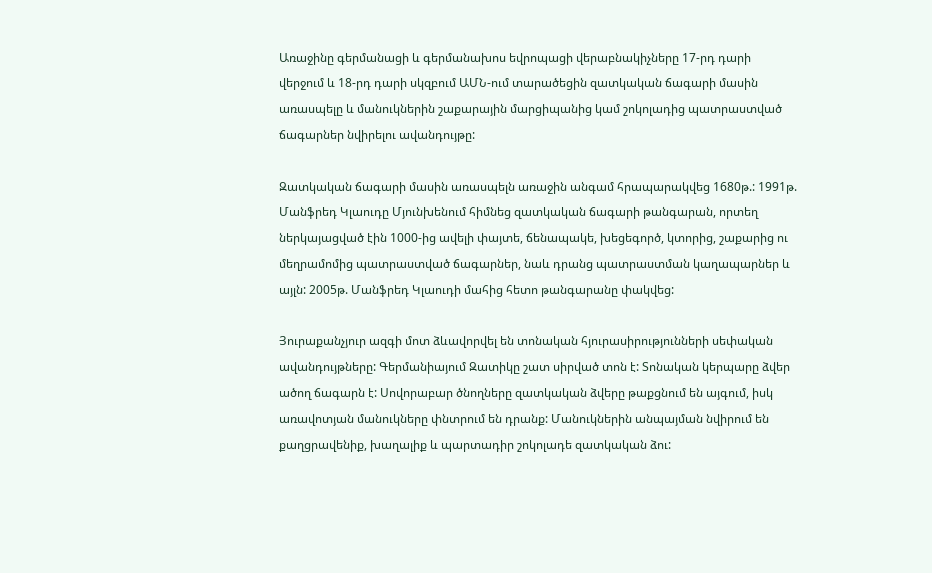Առաջինը գերմանացի և գերմանախոս եվրոպացի վերաբնակիչները 17-րդ դարի վերջում և 18-րդ դարի սկզբում ԱՄՆ-ում տարածեցին զատկական ճագարի մասին առասպելը և մանուկներին շաքարային մարցիպանից կամ շոկոլադից պատրաստված ճագարներ նվիրելու ավանդույթը:

Զատկական ճագարի մասին առասպելն առաջին անգամ հրապարակվեց 1680թ.: 1991թ. Մանֆրեդ Կլաուդը Մյունխենում հիմնեց զատկական ճագարի թանգարան, որտեղ ներկայացված էին 1000-ից ավելի փայտե, ճենապակե, խեցեգործ, կտորից, շաքարից ու մեղրամոմից պատրաստված ճագարներ, նաև դրանց պատրաստման կաղապարներ և այլն: 2005թ. Մանֆրեդ Կլաուդի մահից հետո թանգարանը փակվեց:

Յուրաքանչյուր ազգի մոտ ձևավորվել են տոնական հյուրասիրությունների սեփական ավանդույթները: Գերմանիայում Զատիկը շատ սիրված տոն է: Տոնական կերպարը ձվեր ածող ճագարն է: Սովորաբար ծնողները զատկական ձվերը թաքցնում են այգում, իսկ առավոտյան մանուկները փնտրում են դրանք: Մանուկներին անպայման նվիրում են քաղցրավենիք, խաղալիք և պարտադիր շոկոլադե զատկական ձու: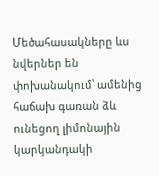Մեծահասակները ևս նվերներ են փոխանակում՝ ամենից հաճախ գառան ձև ունեցող լիմոնային կարկանդակի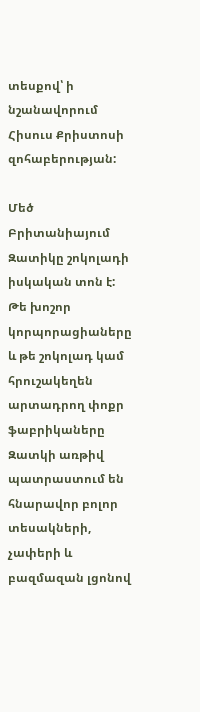տեսքով՝ ի նշանավորում Հիսուս Քրիստոսի զոհաբերության:

Մեծ Բրիտանիայում Զատիկը շոկոլադի իսկական տոն է: Թե խոշոր կորպորացիաները և թե շոկոլադ կամ հրուշակեղեն արտադրող փոքր ֆաբրիկաները Զատկի առթիվ պատրաստում են հնարավոր բոլոր տեսակների, չափերի և բազմազան լցոնով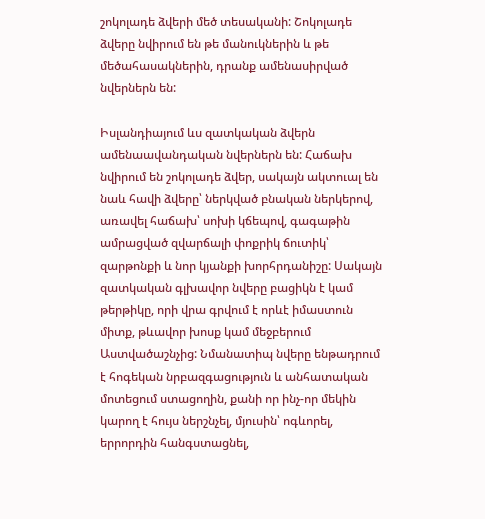շոկոլադե ձվերի մեծ տեսականի: Շոկոլադե ձվերը նվիրում են թե մանուկներին և թե մեծահասակներին, դրանք ամենասիրված նվերներն են:

Իսլանդիայում ևս զատկական ձվերն ամենաավանդական նվերներն են: Հաճախ նվիրում են շոկոլադե ձվեր, սակայն ակտուալ են նաև հավի ձվերը՝ ներկված բնական ներկերով, առավել հաճախ՝ սոխի կճեպով, գագաթին ամրացված զվարճալի փոքրիկ ճուտիկ՝ զարթոնքի և նոր կյանքի խորհրդանիշը: Սակայն զատկական գլխավոր նվերը բացիկն է կամ թերթիկը, որի վրա գրվում է որևէ իմաստուն միտք, թևավոր խոսք կամ մեջբերում Աստվածաշնչից: Նմանատիպ նվերը ենթադրում է հոգեկան նրբազգացություն և անհատական մոտեցում ստացողին, քանի որ ինչ-որ մեկին կարող է հույս ներշնչել, մյուսին՝ ոգևորել, երրորդին հանգստացնել,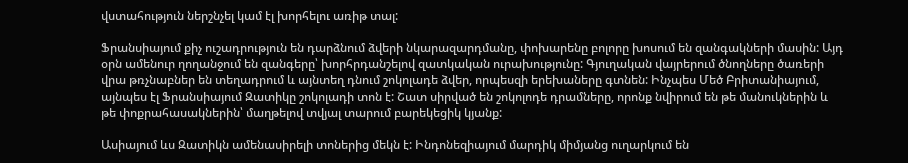վստահություն ներշնչել կամ էլ խորհելու առիթ տալ:

Ֆրանսիայում քիչ ուշադրություն են դարձնում ձվերի նկարազարդմանը, փոխարենը բոլորը խոսում են զանգակների մասին: Այդ օրն ամենուր ղողանջում են զանգերը՝ խորհրդանշելով զատկական ուրախությունը: Գյուղական վայրերում ծնողները ծառերի վրա թռչնաբներ են տեղադրում և այնտեղ դնում շոկոլադե ձվեր, որպեսզի երեխաները գտնեն: Ինչպես Մեծ Բրիտանիայում, այնպես էլ Ֆրանսիայում Զատիկը շոկոլադի տոն է: Շատ սիրված են շոկոլոդե դրամները, որոնք նվիրում են թե մանուկներին և թե փոքրահասակներին՝ մաղթելով տվյալ տարում բարեկեցիկ կյանք:

Ասիայում ևս Զատիկն ամենասիրելի տոներից մեկն է: Ինդոնեզիայում մարդիկ միմյանց ուղարկում են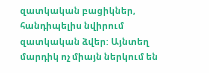զատկական բացիկներ, հանդիպելիս նվիրում զատկական ձվեր: Այնտեղ մարդիկ ոչ միայն ներկում են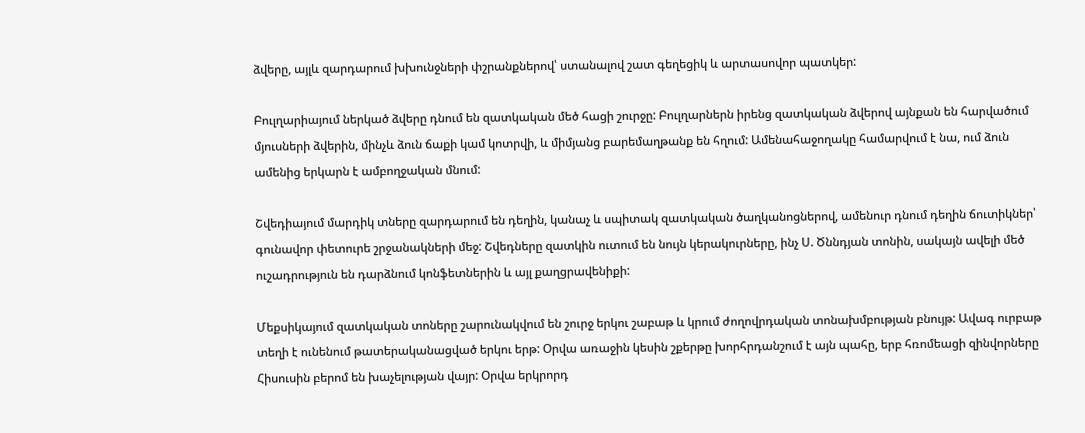ձվերը, այլև զարդարում խխունջների փշրանքներով՝ ստանալով շատ գեղեցիկ և արտասովոր պատկեր:

Բուլղարիայում ներկած ձվերը դնում են զատկական մեծ հացի շուրջը: Բուլղարներն իրենց զատկական ձվերով այնքան են հարվածում մյուսների ձվերին, մինչև ձուն ճաքի կամ կոտրվի, և միմյանց բարեմաղթանք են հղում: Ամենահաջողակը համարվում է նա, ում ձուն ամենից երկարն է ամբողջական մնում:

Շվեդիայում մարդիկ տները զարդարում են դեղին, կանաչ և սպիտակ զատկական ծաղկանոցներով, ամենուր դնում դեղին ճուտիկներ՝ գունավոր փետուրե շրջանակների մեջ: Շվեդները զատկին ուտում են նույն կերակուրները, ինչ Ս. Ծննդյան տոնին, սակայն ավելի մեծ ուշադրություն են դարձնում կոնֆետներին և այլ քաղցրավենիքի:

Մեքսիկայում զատկական տոները շարունակվում են շուրջ երկու շաբաթ և կրում ժողովրդական տոնախմբության բնույթ: Ավագ ուրբաթ տեղի է ունենում թատերականացված երկու երթ: Օրվա առաջին կեսին շքերթը խորհրդանշում է այն պահը, երբ հռոմեացի զինվորները Հիսուսին բերոմ են խաչելության վայր: Օրվա երկրորդ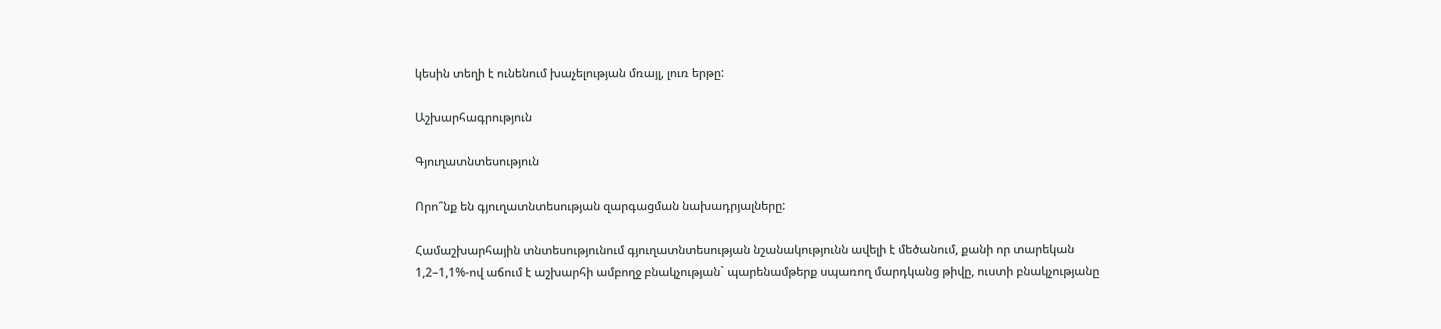կեսին տեղի է ունենում խաչելության մռայլ, լուռ երթը:

Աշխարհագրություն

Գյուղատնտեսություն

Որո՞նք են գյուղատնտեսության զարգացման նախադրյալները:

Համաշխարհային տնտեսությունում գյուղատնտեսության նշանակությունն ավելի է մեծանում, քանի որ տարեկան 1,2–1,1%-ով աճում է աշխարհի ամբողջ բնակչության` պարենամթերք սպառող մարդկանց թիվը, ուստի բնակչությանը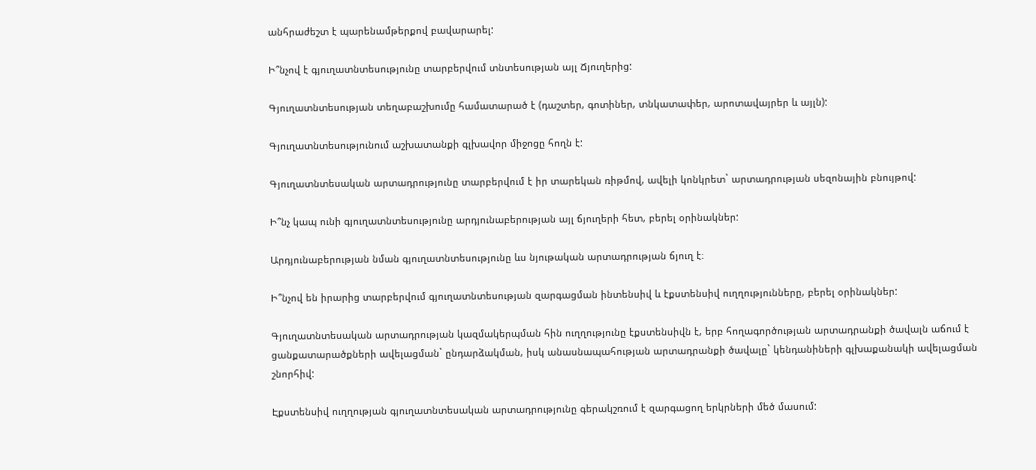անհրաժեշտ է պարենամթերքով բավարարել:

Ի՞նչով է գյուղատնտեսությունը տարբերվում տնտեսության այլ Ճյուղերից:

Գյուղատնտեսության տեղաբաշխումը համատարած է (դաշտեր, գոտիներ, տնկատափեր, արոտավայրեր և այլն):

Գյուղատնտեսությունում աշխատանքի գլխավոր միջոցը հողն է:

Գյուղատնտեսական արտադրությունը տարբերվում է իր տարեկան ռիթմով, ավելի կոնկրետ` արտադրության սեզոնային բնույթով:

Ի՞նչ կապ ունի գյուղատնտեսությունը արդյունաբերության այլ ճյուղերի հետ, բերել օրինակներ:

Արդյունաբերության նման գյուղատնտեսությունը ևս նյութական արտադրության ճյուղ է։

Ի՞նչով են իրարից տարբերվում գյուղատնտեսության զարգացման ինտենսիվ և էքստենսիվ ուղղությունները, բերել օրինակներ:

Գյուղատնտեսական արտադրության կազմակերպման հին ուղղությունը էքստենսիվն է, երբ հողագործության արտադրանքի ծավալն աճում է ցանքատարածքների ավելացման` ընդարձակման, իսկ անասնապահության արտադրանքի ծավալը` կենդանիների գլխաքանակի ավելացման շնորհիվ:

Էքստենսիվ ուղղության գյուղատնտեսական արտադրությունը գերակշռում է զարգացող երկրների մեծ մասում: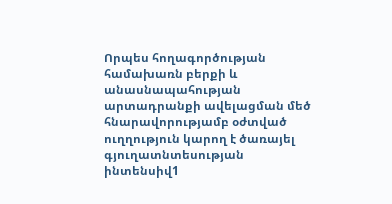Որպես հողագործության համախառն բերքի և անասնապահության արտադրանքի ավելացման մեծ հնարավորությամբ օժտված ուղղություն կարող է ծառայել գյուղատնտեսության ինտենսիվ1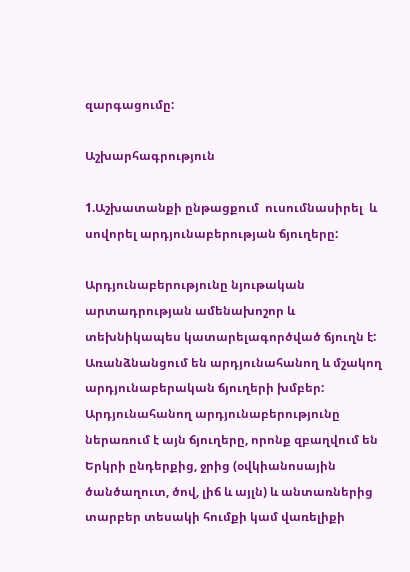զարգացումը:

Աշխարհագրություն

1.Աշխատանքի ընթացքում  ուսումնասիրել  և սովորել արդյունաբերության ճյուղերը:

Արդյունաբերությունը նյութական արտադրության ամենախոշոր և տեխնիկապես կատարելագործված ճյուղն է: Առանձնանցում են արդյունահանող և մշակող արդյունաբերական ճյուղերի խմբեր: Արդյունահանող արդյունաբերությունը ներառում է այն ճյուղերը, որոնք զբաղվում են Երկրի ընդերքից, ջրից (օվկիանոսային ծանծաղուտ, ծով, լիճ և այլն) և անտառներից տարբեր տեսակի հումքի կամ վառելիքի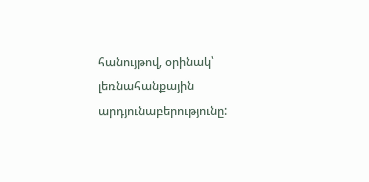հանույթով, օրինակ՝ լեռնահանքային արդյունաբերությունը: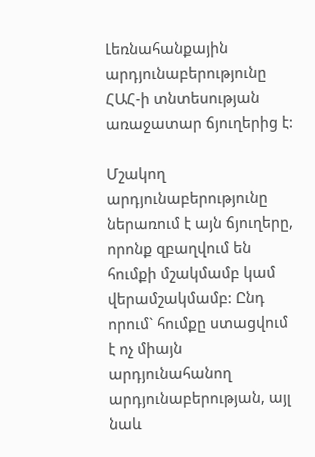Լեռնահանքային արդյունաբերությունը ՀԱՀ-ի տնտեսության առաջատար ճյուղերից է:

Մշակող արդյունաբերությունը ներառում է այն ճյուղերը, որոնք զբաղվում են հումքի մշակմամբ կամ վերամշակմամբ: Ընդ որում` հումքը ստացվում է ոչ միայն արդյունահանող արդյունաբերության, այլ նաև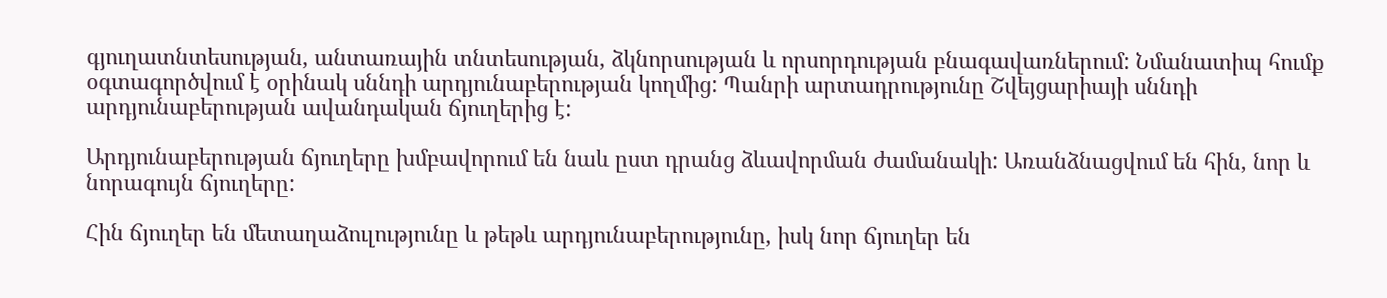գյուղատնտեսության, անտառային տնտեսության, ձկնորսության և որսորդության բնագավառներում: Նմանատիպ հումք օգտագործվում է օրինակ սննդի արդյունաբերության կողմից: Պանրի արտադրությունը Շվեյցարիայի սննդի արդյունաբերության ավանդական ճյուղերից է:

Արդյունաբերության ճյուղերը խմբավորում են նաև ըստ դրանց ձևավորման ժամանակի: Առանձնացվում են հին, նոր և նորագույն ճյուղերը:

Հին ճյուղեր են մետաղաձուլությունը և թեթև արդյունաբերությունը, իսկ նոր ճյուղեր են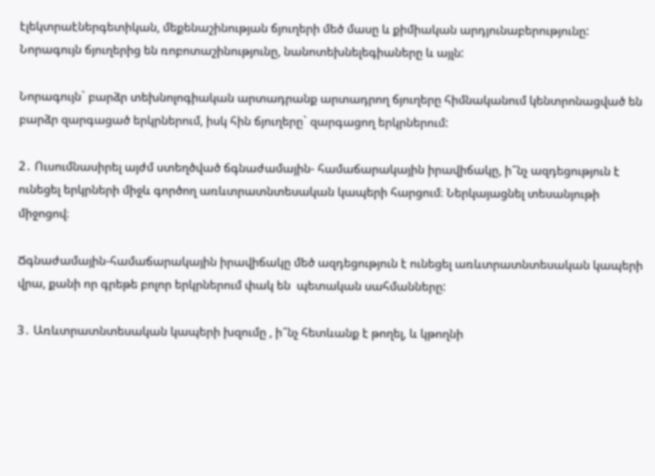էլեկտրաէներգետիկան, մեքենաշինության ճյուղերի մեծ մասը և քիմիական արդյունաբերությունը: Նորագույն ճյուղերից են ռոբոտաշինությունը, նանոտեխնելեգիաները և այլն:

Նորագույն` բարձր տեխնոլոգիական արտադրանք արտադրող ճյուղերը հիմնականում կենտրոնացված են բարձր զարգացած երկրներում, իսկ հին ճյուղերը` զարգացող երկրներում:

2․ Ուսումնասիրել այժմ ստեղծված ճգնաժամային- համաճարակային իրավիճակը, ի՞նչ ազդեցություն է ունեցել երկրների միջև գործող առևտրատնտեսական կապերի հարցում։ Ներկայացնել տեսանյութի միջոցով։

Ճգնաժամային-համաճարակային իրավիճակը մեծ ազդեցություն է ունեցել առևտրատնտեսական կապերի վրա, քանի որ գրեթե բոլոր երկրներում փակ են  պետական սահմանները:

3․ Առևտրատնտեսական կապերի խզումը , ի՞նչ հետևանք է թողել, և կթողնի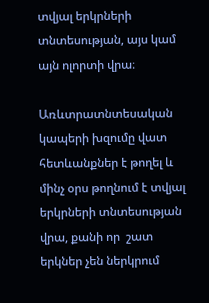տվյալ երկրների տնտեսության, այս կամ այն ոլորտի վրա։

Առևտրատնտեսական կապերի խզումը վատ հետևանքներ է թողել և մինչ օրս թողնում է տվյալ երկրների տնտեսության վրա, քանի որ  շատ երկներ չեն ներկրում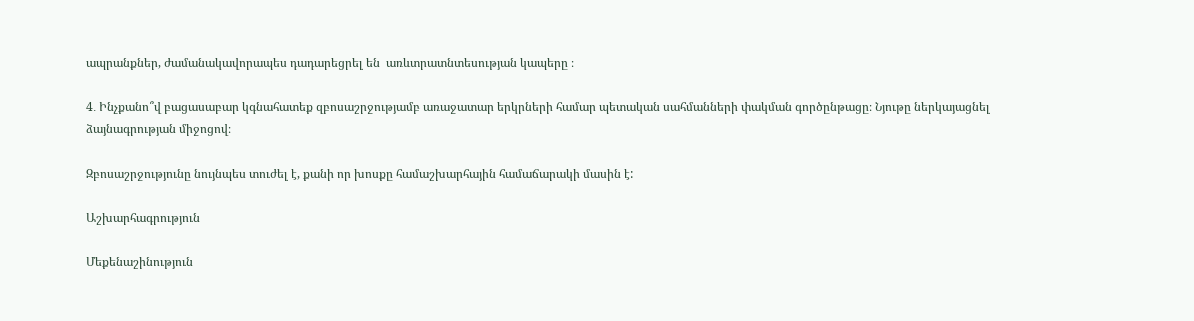ապրանքներ, ժամանակավորապես դադարեցրել են  առևտրատնտեսության կապերը ։

4․ Ինչքանո՞վ բացասաբար կգնահատեք զբոսաշրջությամբ առաջատար երկրների համար պետական սահմանների փակման գործընթացը։ Նյութը ներկայացնել ձայնագրության միջոցով։

Զբոսաշրջությունը նույնպես տուժել է, քանի որ խոսքը համաշխարհային համաճարակի մասին է:

Աշխարհագրություն

Մեքենաշինություն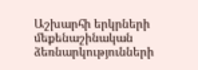Աշխարհի երկրների մեքենաշինական ձեռնարկությունների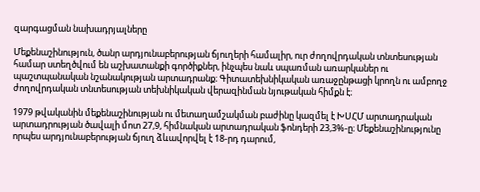զարգացման նախադրյալները

Մեքենաշինություն, ծանր արդյունաբերության ճյուղերի համալիր, ուր ժողովրդական տնտեսության համար ստեղծվում են աշխատանքի գործիքներ, ինչպես նաև սպառման առարկաներ ու պաշտպանական նշանակության արտադրանք։ Գիտատեխնիկական առաջընթացի կրողն ու ամբողջ ժողովրդական տնտեսության տեխնիկական վերազինման նյութական հիմքն է։

1979 թվականին մեքենաշինության ու մետաղամշակման բաժինը կազմել է ԽՍՀՄ արտադրական արտադրության ծավալի մոտ 27,9, հիմնական արտադրական ֆոնդերի 23,3%-ը։ Մեքենաշինությունը որպես արդյունաբերության ճյուղ ձևավորվել է 18-րդ դարում,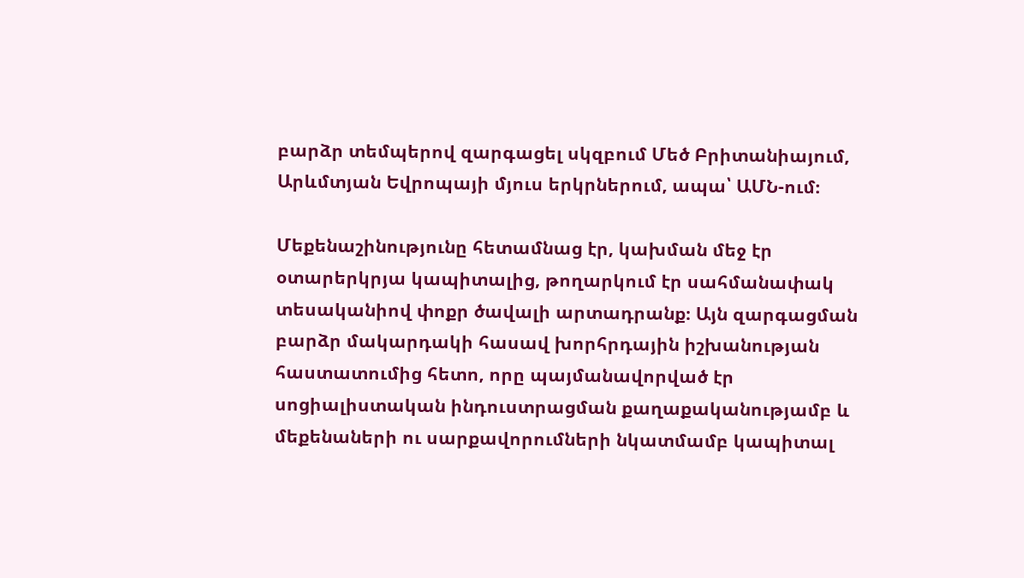բարձր տեմպերով զարգացել սկզբում Մեծ Բրիտանիայում, Արևմտյան Եվրոպայի մյուս երկրներում, ապա՝ ԱՄՆ-ում։

Մեքենաշինությունը հետամնաց էր, կախման մեջ էր օտարերկրյա կապիտալից, թողարկում էր սահմանափակ տեսականիով փոքր ծավալի արտադրանք։ Այն զարգացման բարձր մակարդակի հասավ խորհրդային իշխանության հաստատումից հետո, որը պայմանավորված էր սոցիալիստական ինդուստրացման քաղաքականությամբ և մեքենաների ու սարքավորումների նկատմամբ կապիտալ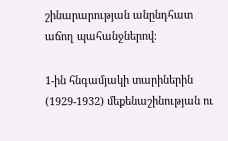շինարարության անընդհատ աճող պահանջներով։

1-ին հնգամյակի տարիներին (1929-1932) մեքենաշինության ու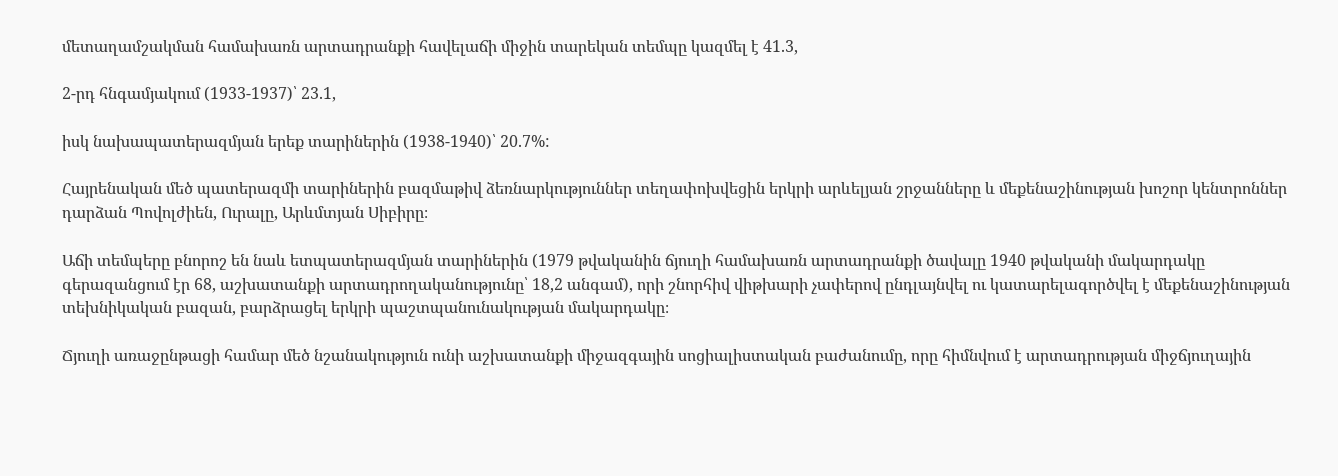մետաղամշակման համախառն արտադրանքի հավելաճի միջին տարեկան տեմպը կազմել է 41.3,

2-րդ հնգամյակում (1933-1937)՝ 23.1,

իսկ նախապատերազմյան երեք տարիներին (1938-1940)՝ 20.7%:

Հայրենական մեծ պատերազմի տարիներին բազմաթիվ ձեռնարկություններ տեղափոխվեցին երկրի արևելյան շրջանները և մեքենաշինության խոշոր կենտրոններ դարձան Պովոլժիեն, Ուրալը, Արևմտյան Սիբիրը։

Աճի տեմպերը բնորոշ են նաև ետպատերազմյան տարիներին (1979 թվականին ճյուղի համախառն արտադրանքի ծավալը 1940 թվականի մակարդակը գերազանցում էր 68, աշխատանքի արտադրողականությունը՝ 18,2 անգամ), որի շնորհիվ վիթխարի չափերով ընդլայնվել ու կատարելագործվել է մեքենաշինության տեխնիկական բազան, բարձրացել երկրի պաշտպանունակության մակարդակը։

Ճյուղի առաջընթացի համար մեծ նշանակություն ունի աշխատանքի միջազգային սոցիալիստական բաժանումը, որը հիմնվում է արտադրության միջճյուղային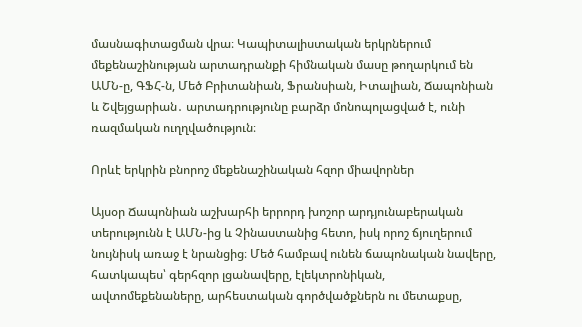մասնագիտացման վրա։ Կապիտալիստական երկրներում մեքենաշինության արտադրանքի հիմնական մասը թողարկում են ԱՄՆ-ը, ԳՖՀ-ն, Մեծ Բրիտանիան, Ֆրանսիան, Իտալիան, Ճապոնիան և Շվեյցարիան․ արտադրությունը բարձր մոնոպոլացված է, ունի ռազմական ուղղվածություն։

Որևէ երկրին բնորոշ մեքենաշինական հզոր միավորներ

Այսօր Ճապոնիան աշխարհի երրորդ խոշոր արդյունաբերական տերությունն է ԱՄՆ-ից և Չինաստանից հետո, իսկ որոշ ճյուղերում նույնիսկ առաջ է նրանցից։ Մեծ համբավ ունեն ճապոնական նավերը, հատկապես՝ գերհզոր լցանավերը, էլեկտրոնիկան, ավտոմեքենաները, արհեստական գործվածքներն ու մետաքսը,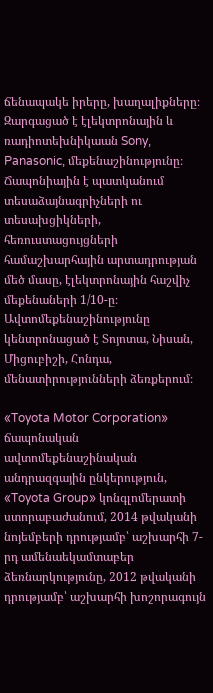ճենապակե իրերը, խաղալիքները։ Զարգացած է էլեկտրոնային և ռադիոտեխնիկաան Sony, Panasonic, մեքենաշինությունը։ Ճապոնիային է պատկանում տեսաձայնագրիչների ու տեսախցիկների, հեռուստացույցների համաշխարհային արտադրության մեծ մասը, էլեկտրոնային հաշվիչ մեքենաների 1/10-ը։ Ավտոմեքենաշինությունը կենտրոնացած է Տոյոտա, Նիսան, Միցուբիշի, Հոնդա, մենատիրությունների ձեռքերում։

«Toyota Motor Corporation» ճապոնական ավտոմեքենաշինական անդրազգային ընկերություն, «Toyota Group» կոնգլոմերատի ստորաբաժանում, 2014 թվականի նոյեմբերի դրությամբ՝ աշխարհի 7-րդ ամենաեկամտաբեր ձեռնարկությունը, 2012 թվականի դրությամբ՝ աշխարհի խոշորագույն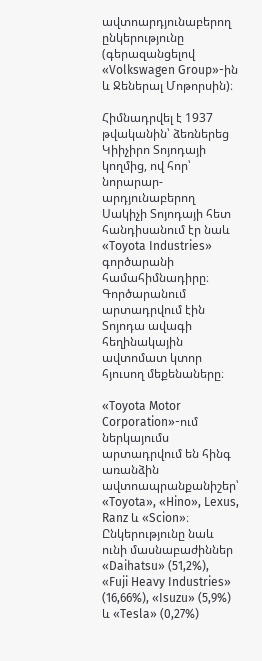ավտոարդյունաբերող ընկերությունը (գերազանցելով «Volkswagen Group»-ին և Ջեներալ Մոթորսին)։

Հիմնադրվել է 1937 թվականին՝ ձեռներեց Կիիչիրո Տոյոդայի կողմից, ով հոր՝ նորարար-արդյունաբերող Սակիչի Տոյոդայի հետ հանդիսանում էր նաև «Toyota Industries» գործարանի համահիմնադիրը։ Գործարանում արտադրվում էին Տոյոդա ավագի հեղինակային ավտոմատ կտոր հյուսող մեքենաները։

«Toyota Motor Corporation»-ում ներկայումս արտադրվում են հինգ առանձին ավտոապրանքանիշեր՝ «Toyota», «Hino», Lexus, Ranz և «Scion»։ Ընկերությունը նաև ունի մասնաբաժիններ «Daihatsu» (51,2%), «Fuji Heavy Industries» (16,66%), «Isuzu» (5,9%) և «Tesla» (0,27%)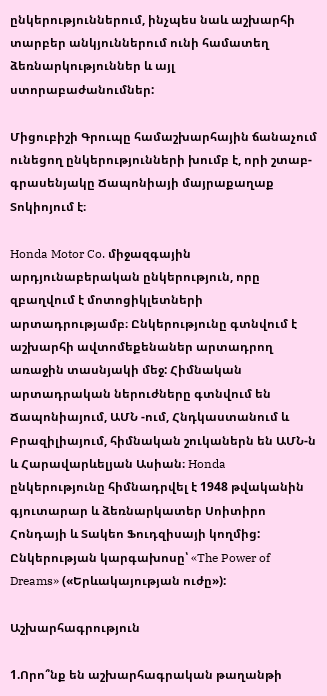ընկերություններում, ինչպես նաև աշխարհի տարբեր անկյուններում ունի համատեղ ձեռնարկություններ և այլ ստորաբաժանումներ:

Միցուբիշի Գրուպը համաշխարհային ճանաչում ունեցող ընկերությունների խումբ է, որի շտաբ-գրասենյակը Ճապոնիայի մայրաքաղաք Տոկիոյում է։

Honda Motor Co. միջազգային արդյունաբերական ընկերություն, որը զբաղվում է մոտոցիկլետների արտադրությամբ։ Ընկերությունը գտնվում է աշխարհի ավտոմեքենաներ արտադրող առաջին տասնյակի մեջ: Հիմնական արտադրական ներուժները գտնվում են Ճապոնիայում, ԱՄՆ -ում, Հնդկաստանում և Բրազիլիայում, հիմնական շուկաներն են ԱՄՆ-ն և Հարավարևելյան Ասիան։ Honda ընկերությունը հիմնադրվել է 1948 թվականին գյուտարար և ձեռնարկատեր Սոիտիրո Հոնդայի և Տակեո Ֆուդզիսայի կողմից: Ընկերության կարգախոսը՝ «The Power of Dreams» («Երևակայության ուժը»):

Աշխարհագրություն

1.Որո՞նք են աշխարհագրական թաղանթի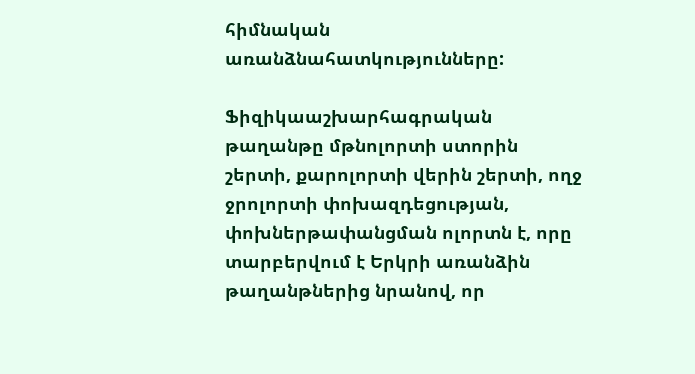հիմնական առանձնահատկությունները:

Ֆիզիկաաշխարհագրական թաղանթը մթնոլորտի ստորին շերտի, քարոլորտի վերին շերտի, ողջ ջրոլորտի փոխազդեցության, փոխներթափանցման ոլորտն է, որը տարբերվում է Երկրի առանձին թաղանթներից նրանով, որ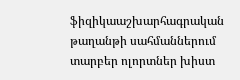ֆիզիկաաշխարհագրական թաղանթի սահմաններում տարբեր ոլորտներ խիստ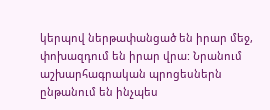կերպով ներթափանցած են իրար մեջ, փոխազդում են իրար վրա: Նրանում աշխարհագրական պրոցեսներն ընթանում են ինչպես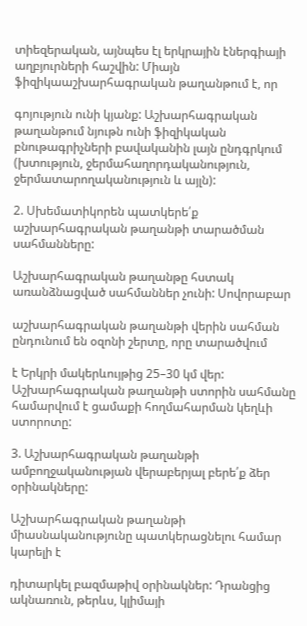տիեզերական, այնպես էլ երկրային էներգիայի աղբյուրների հաշվին: Միայն ֆիզիկաաշխարհագրական թաղանթում է, որ

գոյություն ունի կյանք: Աշխարհագրական թաղանթում նյութն ունի ֆիզիկական բնութագրիչների բավականին լայն ընդգրկում (խտություն, ջերմահաղորդականություն, ջերմատարողականություն և այլն):

2. Սխեմատիկորեն պատկերե՛ք աշխարհագրական թաղանթի տարածման սահմանները:

Աշխարհագրական թաղանթը հստակ առանձնացված սահմաններ չունի: Սովորաբար

աշխարհագրական թաղանթի վերին սահման ընդունում են օզոնի շերտը, որը տարածվում

է Երկրի մակերևույթից 25–30 կմ վեր: Աշխարհագրական թաղանթի ստորին սահմանը համարվում է ցամաքի հողմահարման կեղևի ստորոտը:

3. Աշխարհագրական թաղանթի ամբողջականության վերաբերյալ բերե՛ք ձեր օրինակները:

Աշխարհագրական թաղանթի միասնականությունը պատկերացնելու համար կարելի է

դիտարկել բազմաթիվ օրինակներ: Դրանցից ակնառուն, թերևս, կլիմայի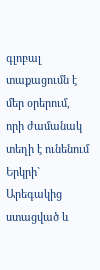գլոբալ տաքացումն է մեր օրերում, որի ժամանակ տեղի է ունենում Երկրի` Արեգակից ստացված և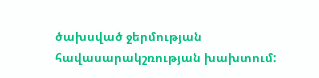ծախսված ջերմության հավասարակշռության խախտում: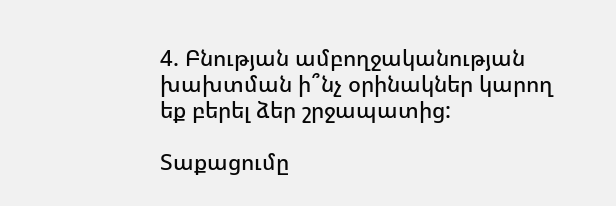4. Բնության ամբողջականության խախտման ի՞նչ օրինակներ կարող եք բերել ձեր շրջապատից:

Տաքացումը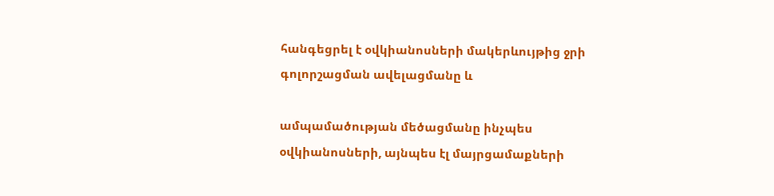հանգեցրել է օվկիանոսների մակերևույթից ջրի գոլորշացման ավելացմանը և

ամպամածության մեծացմանը ինչպես օվկիանոսների, այնպես էլ մայրցամաքների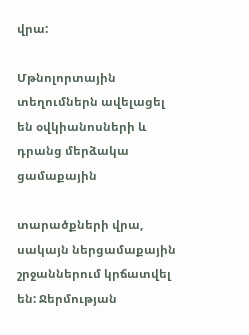վրա:

Մթնոլորտային տեղումներն ավելացել են օվկիանոսների և դրանց մերձակա ցամաքային

տարածքների վրա, սակայն ներցամաքային շրջաններում կրճատվել են: Ջերմության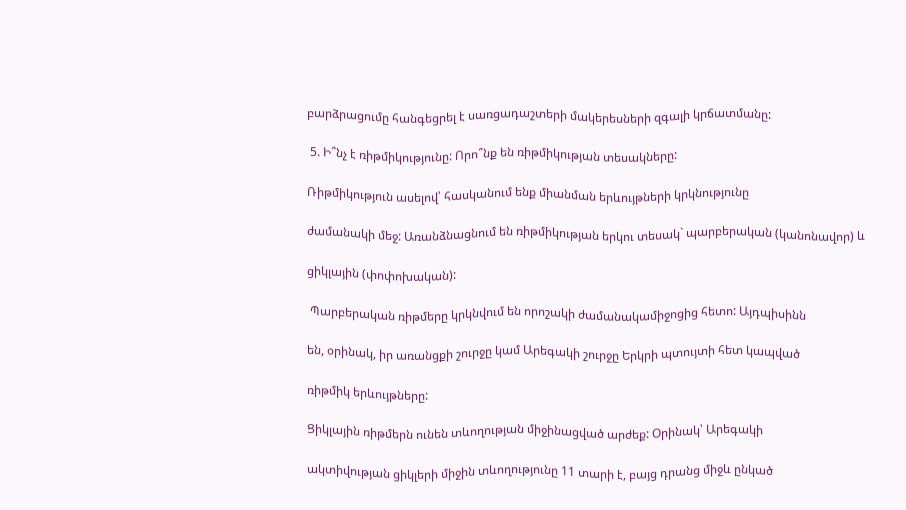բարձրացումը հանգեցրել է սառցադաշտերի մակերեսների զգալի կրճատմանը:

 5. Ի՞նչ է ռիթմիկությունը: Որո՞նք են ռիթմիկության տեսակները:

Ռիթմիկություն ասելով՝ հասկանում ենք միանման երևույթների կրկնությունը

ժամանակի մեջ: Առանձնացնում են ռիթմիկության երկու տեսակ` պարբերական (կանոնավոր) և

ցիկլային (փոփոխական):

 Պարբերական ռիթմերը կրկնվում են որոշակի ժամանակամիջոցից հետո: Այդպիսինն

են, օրինակ, իր առանցքի շուրջը կամ Արեգակի շուրջը Երկրի պտույտի հետ կապված

ռիթմիկ երևույթները:

Ցիկլային ռիթմերն ունեն տևողության միջինացված արժեք: Օրինակ՝ Արեգակի

ակտիվության ցիկլերի միջին տևողությունը 11 տարի է, բայց դրանց միջև ընկած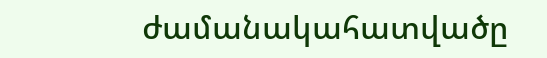ժամանակահատվածը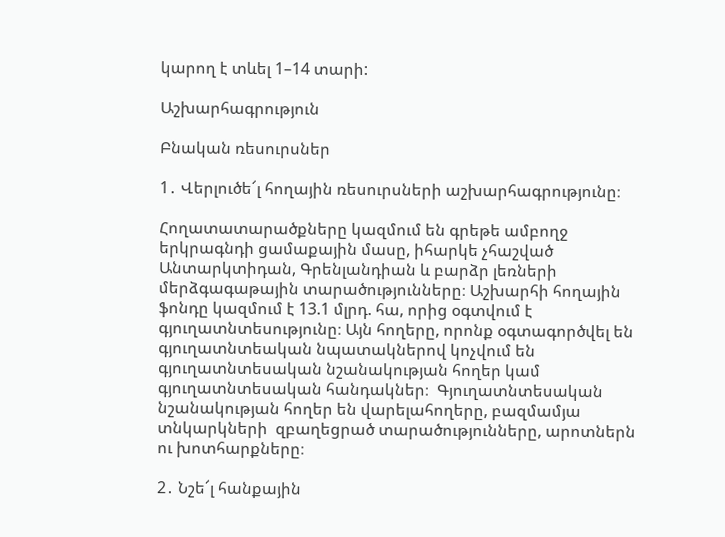կարող է տևել 1–14 տարի:

Աշխարհագրություն

Բնական ռեսուրսներ

1․ Վերլուծե՜լ հողային ռեսուրսների աշխարհագրությունը։

Հողատատարածքները կազմում են գրեթե ամբողջ երկրագնդի ցամաքային մասը, իհարկե չհաշված Անտարկտիդան, Գրենլանդիան և բարձր լեռների մերձգագաթային տարածությունները։ Աշխարհի հողային ֆոնդը կազմում է 13.1 մլրդ. հա, որից օգտվում է գյուղատնտեսությունը։ Այն հողերը, որոնք օգտագործվել են գյուղատնտեական նպատակներով կոչվում են գյուղատնտեսական նշանակության հողեր կամ գյուղատնտեսական հանդակներ։  Գյուղատնտեսական նշանակության հողեր են վարելահողերը, բազմամյա տնկարկների  զբաղեցրած տարածությունները, արոտներն ու խոտհարքները։

2․ Նշե՜լ հանքային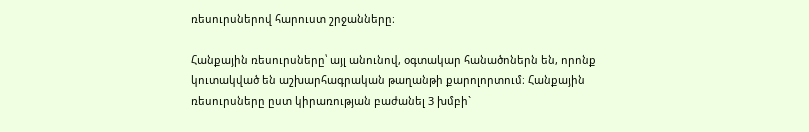ռեսուրսներով հարուստ շրջանները։

Հանքային ռեսուրսները՝ այլ անունով, օգտակար հանածոներն են, որոնք կուտակված են աշխարհագրական թաղանթի քարոլորտում։ Հանքային ռեսուրսները ըստ կիրառության բաժանել 3 խմբի`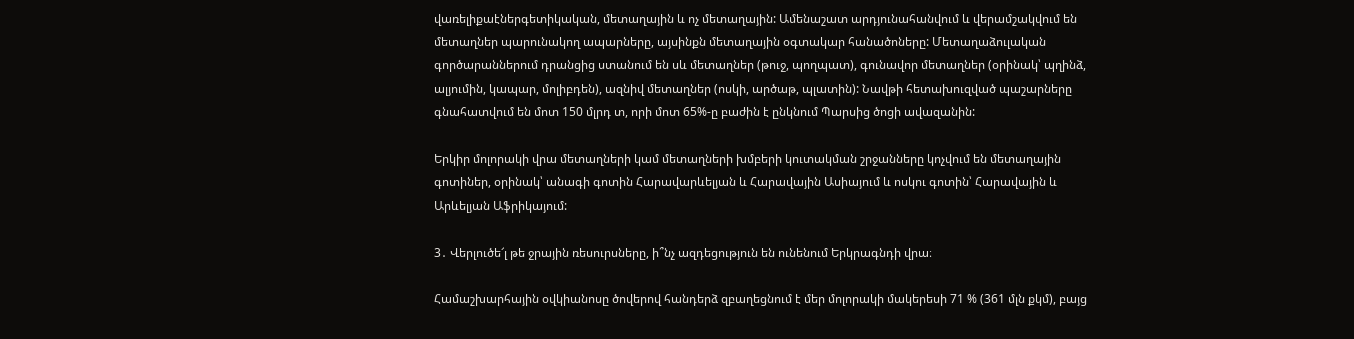վառելիքաէներգետիկական, մետաղային և ոչ մետաղային: Ամենաշատ արդյունահանվում և վերամշակվում են մետաղներ պարունակող ապարները, այսինքն մետաղային օգտակար հանածոները: Մետաղաձուլական գործարաններում դրանցից ստանում են սև մետաղներ (թուջ, պողպատ), գունավոր մետաղներ (օրինակ՝ պղինձ, ալյումին, կապար, մոլիբդեն), ազնիվ մետաղներ (ոսկի, արծաթ, պլատին): Նավթի հետախուզված պաշարները գնահատվում են մոտ 150 մլրդ տ, որի մոտ 65%-ը բաժին է ընկնում Պարսից ծոցի ավազանին:

Երկիր մոլորակի վրա մետաղների կամ մետաղների խմբերի կուտակման շրջանները կոչվում են մետաղային գոտիներ, օրինակ՝ անագի գոտին Հարավարևելյան և Հարավային Ասիայում և ոսկու գոտին՝ Հարավային և Արևելյան Աֆրիկայում:

3․ Վերլուծե՜լ թե ջրային ռեսուրսները, ի՞նչ ազդեցություն են ունենում Երկրագնդի վրա։

Համաշխարհային օվկիանոսը ծովերով հանդերձ զբաղեցնում է մեր մոլորակի մակերեսի 71 % (361 մլն քկմ), բայց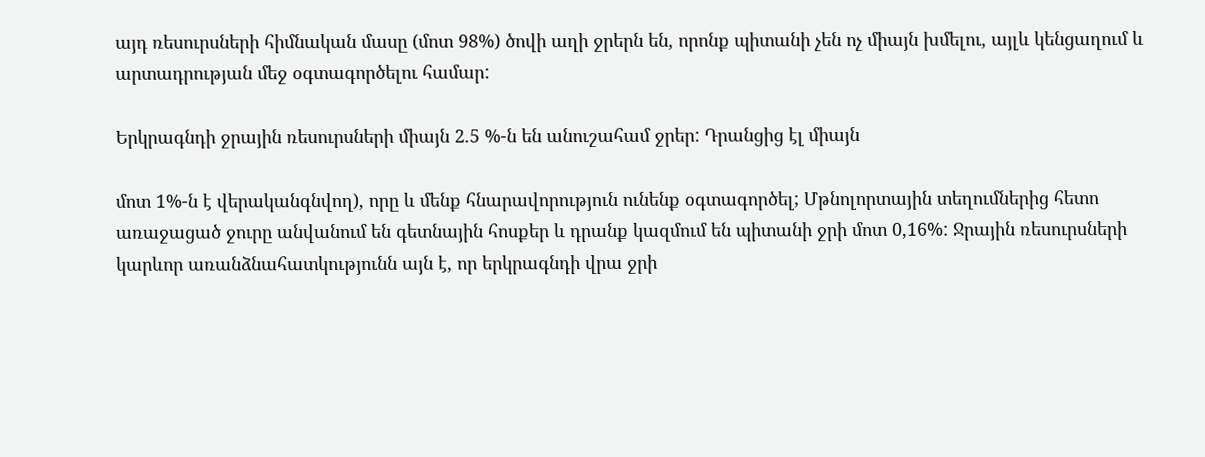այդ ռեսուրսների հիմնական մասը (մոտ 98%) ծովի աղի ջրերն են, որոնք պիտանի չեն ոչ միայն խմելու, այլև կենցաղում և արտադրության մեջ օգտագործելու համար:

Երկրագնդի ջրային ռեսուրսների միայն 2.5 %-ն են անուշահամ ջրեր: Դրանցից էլ միայն

մոտ 1%-ն է վերականգնվող), որը և մենք հնարավորություն ունենք օգտագործել; Մթնոլորտային տեղումներից հետո առաջացած ջուրը անվանում են գետնային հոսքեր և դրանք կազմում են պիտանի ջրի մոտ 0,16%: Ջրային ռեսուրսների կարևոր առանձնահատկությունն այն է, որ երկրագնդի վրա ջրի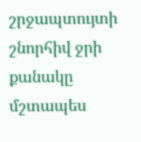շրջապտույտի շնորհիվ ջրի քանակը մշտապես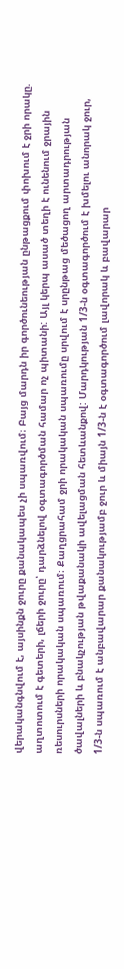վերականգնվում է, այսինքն ջուրը քանակապես չի սպառվում։ Բայց մարդն իր գործունեության ընթացքում փոխում է ջրի որակը. աղտոտում է գետերի, լճերի ջուրը՝ դարձնելով օգտագործման համար ոչ պիտանի: Այլ կերպ ասած տեղի է ունենում ջրային ռեսուրսների որակական սպառում։ Քաղցրահամ ջրի որակական սպառումը սրվում է սրընթաց մեծացող արտադրության ծավալների և բնակչության թվաքանակի ավելացման հետևանքով: Մարդկության 1/3-ն օգտագործում է խմելու անորակ ջուր, 1/3-ն սպառում է անբավարար քանակությամբ ջուր և միայն 1/3-ն է օգտագործում լավորակ և բավարար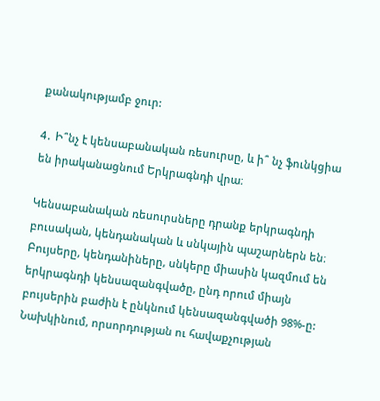քանակությամբ ջուր:

4․ Ի՞նչ է կենսաբանական ռեսուրսը, և ի՞ նչ ֆունկցիա են իրականացնում Երկրագնդի վրա։

Կենսաբանական ռեսուրսները դրանք երկրագնդի բուսական, կենդանական և սնկային պաշարներն են։ Բույսերը, կենդանիները, սնկերը միասին կազմում են երկրագնդի կենսազանգվածը, ընդ որում միայն բույսերին բաժին է ընկնում կենսազանգվածի 98%-ը: Նախկինում, որսորդության ու հավաքչության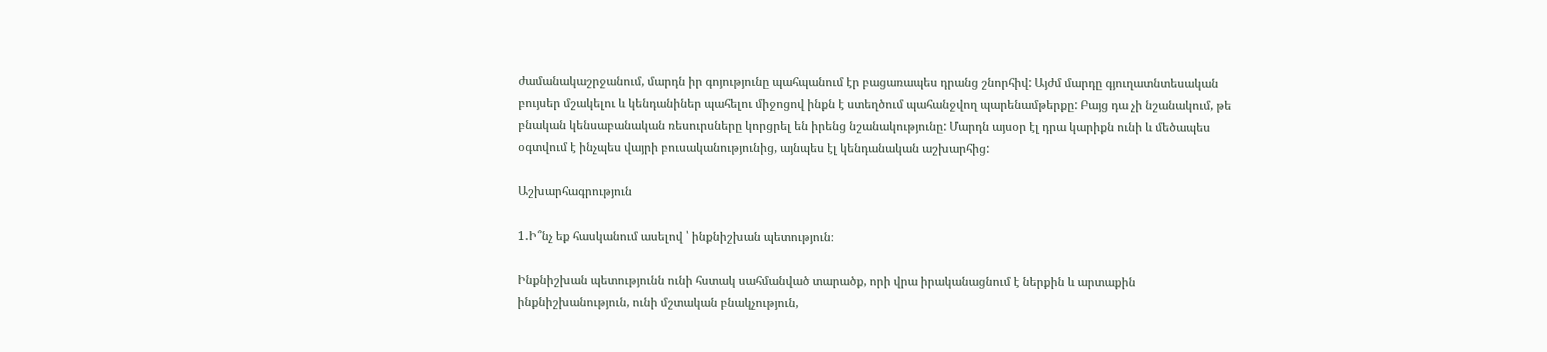ժամանակաշրջանում, մարդն իր գոյությունը պահպանում էր բացառապես դրանց շնորհիվ: Այժմ մարդը գյուղատնտեսական բույսեր մշակելու և կենդանիներ պահելու միջոցով ինքն է ստեղծում պահանջվող պարենամթերքը: Բայց դա չի նշանակում, թե բնական կենսաբանական ռեսուրսները կորցրել են իրենց նշանակությունը: Մարդն այսօր էլ դրա կարիքն ունի և մեծապես օգտվում է ինչպես վայրի բուսականությունից, այնպես էլ կենդանական աշխարհից:

Աշխարհագրություն

1․Ի՞նչ եք հասկանում ասելով ՝ ինքնիշխան պետություն։

Ինքնիշխան պետությունն ունի հստակ սահմանված տարածք, որի վրա իրականացնում է ներքին և արտաքին ինքնիշխանություն, ունի մշտական բնակչություն,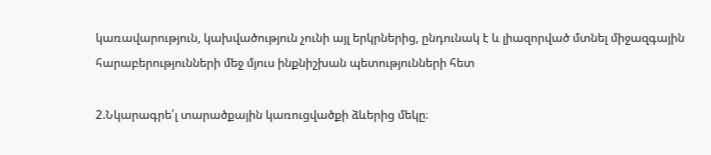կառավարություն, կախվածություն չունի այլ երկրներից, ընդունակ է և լիազորված մտնել միջազգային հարաբերությունների մեջ մյուս ինքնիշխան պետությունների հետ

2.Նկարագրե՛լ տարածքային կառուցվածքի ձևերից մեկը։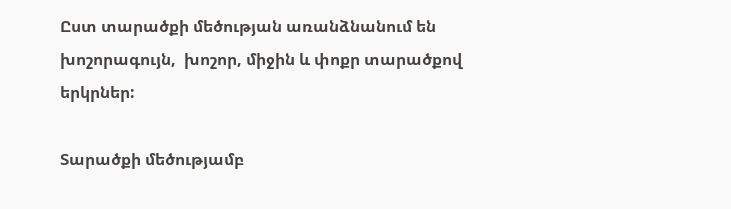Ըստ տարածքի մեծության առանձնանում են խոշորագույն,  խոշոր, միջին և փոքր տարածքով երկրներ:

Տարածքի մեծությամբ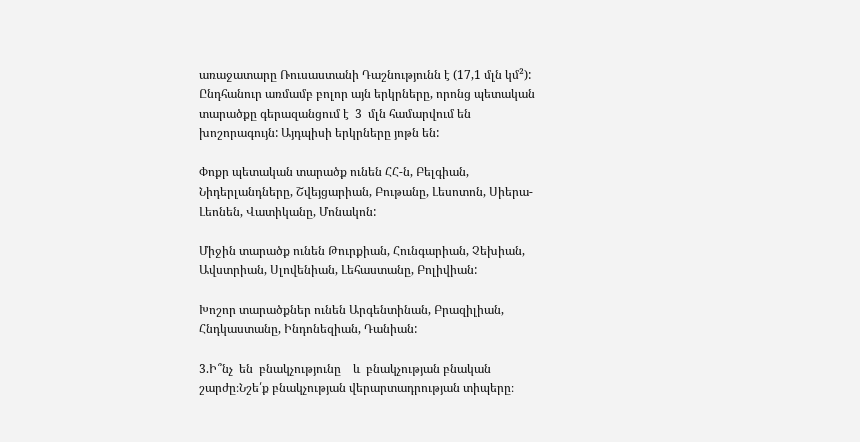առաջատարը Ռուսաստանի Դաշնությունն է (17,1 մլն կմ²): Ընդհանուր առմամբ բոլոր այն երկրները, որոնց պետական տարածքը գերազանցում է  3  մլն համարվում են խոշորագույն: Այդպիսի երկրները յոթն են:

Փոքր պետական տարածք ունեն ՀՀ-ն, Բելգիան, Նիդերլանդները, Շվեյցարիան, Բութանը, Լեսոտոն, Սիերա-Լեոնեն, Վատիկանը, Մոնակոն:

Միջին տարածք ունեն Թուրքիան, Հունգարիան, Չեխիան, Ավստրիան, Սլովենիան, Լեհաստանը, Բոլիվիան:

Խոշոր տարածքներ ունեն Արգենտինան, Բրազիլիան, Հնդկաստանը, Ինդոնեզիան, Դանիան:

3.Ի՞նչ  են  բնակչությունը    և  բնակչության բնական շարժը։Նշե՛ք բնակչության վերարտադրության տիպերը։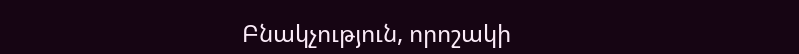Բնակչություն, որոշակի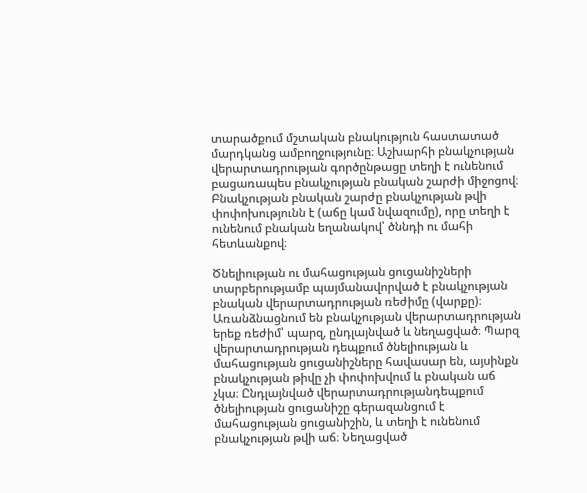տարածքում մշտական բնակություն հաստատած մարդկանց ամբողջությունը։ Աշխարհի բնակչության վերարտադրության գործընթացը տեղի է ունենում բացառապես բնակչության բնական շարժի միջոցով։ Բնակչության բնական շարժը բնակչության թվի փոփոխությունն է (աճը կամ նվազումը), որը տեղի է ունենում բնական եղանակով՝ ծննդի ու մահի հետևանքով։

Ծնելիության ու մահացության ցուցանիշների տարբերությամբ պայմանավորված է բնակչության բնական վերարտադրության ռեժիմը (վարքը)։ Առանձնացնում են բնակչության վերարտադրության երեք ռեժիմ՝ պարզ, ընդլայնված և նեղացված։ Պարզ վերարտադրության դեպքում ծնելիության և մահացության ցուցանիշները հավասար են, այսինքն բնակչության թիվը չի փոփոխվում և բնական աճ չկա։ Ընդլայնված վերարտադրությանդեպքում ծնելիության ցուցանիշը գերազանցում է մահացության ցուցանիշին, և տեղի է ունենում բնակչության թվի աճ։ Նեղացված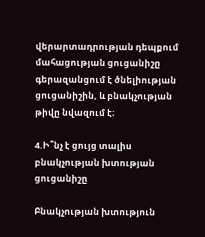վերարտադրության դեպքում մահացության ցուցանիշը գերազանցում է ծնելիության ցուցանիշին, և բնակչության թիվը նվազում է։

4.Ի՞նչ է ցույց տալիս բնակչության խտության ցուցանիշը

Բնակչության խտություն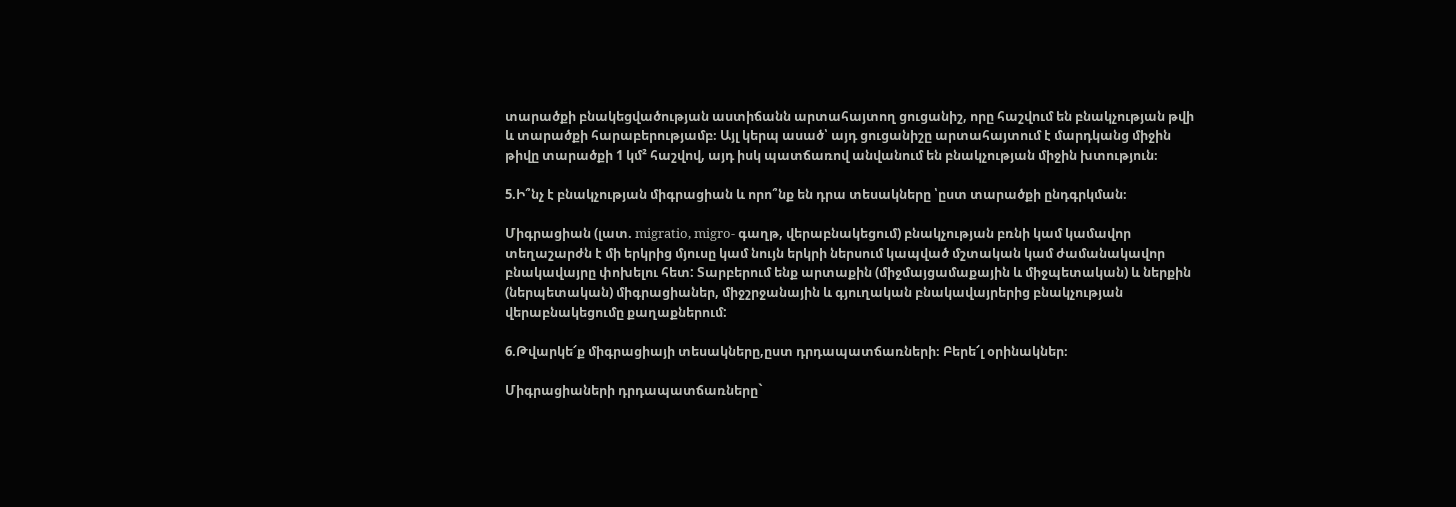տարածքի բնակեցվածության աստիճանն արտահայտող ցուցանիշ, որը հաշվում են բնակչության թվի և տարածքի հարաբերությամբ։ Այլ կերպ ասած՝ այդ ցուցանիշը արտահայտում է մարդկանց միջին թիվը տարածքի 1 կմ² հաշվով, այդ իսկ պատճառով անվանում են բնակչության միջին խտություն։

5.Ի՞նչ է բնակչության միգրացիան և որո՞նք են դրա տեսակները ՝ըստ տարածքի ընդգրկման։

Միգրացիան (լատ. migratio, migro- գաղթ, վերաբնակեցում) բնակչության բռնի կամ կամավոր տեղաշարժն է մի երկրից մյուսը կամ նույն երկրի ներսում կապված մշտական կամ ժամանակավոր բնակավայրը փոխելու հետ: Տարբերում ենք արտաքին (միջմայցամաքային և միջպետական) և ներքին (ներպետական) միգրացիաներ, միջշրջանային և գյուղական բնակավայրերից բնակչության վերաբնակեցումը քաղաքներում:

6.Թվարկե՜ք միգրացիայի տեսակները,ըստ դրդապատճառների։ Բերե՜լ օրինակներ։

Միգրացիաների դրդապատճառները`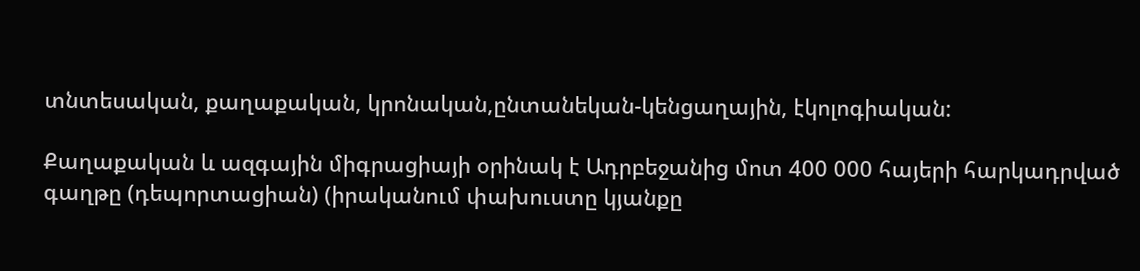տնտեսական, քաղաքական, կրոնական,ընտանեկան-կենցաղային, էկոլոգիական:

Քաղաքական և ազգային միգրացիայի օրինակ է Ադրբեջանից մոտ 400 000 հայերի հարկադրված գաղթը (դեպորտացիան) (իրականում փախուստը կյանքը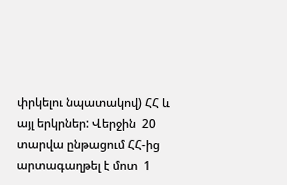փրկելու նպատակով) ՀՀ և այլ երկրներ: Վերջին  20  տարվա ընթացում ՀՀ-ից արտագաղթել է մոտ  1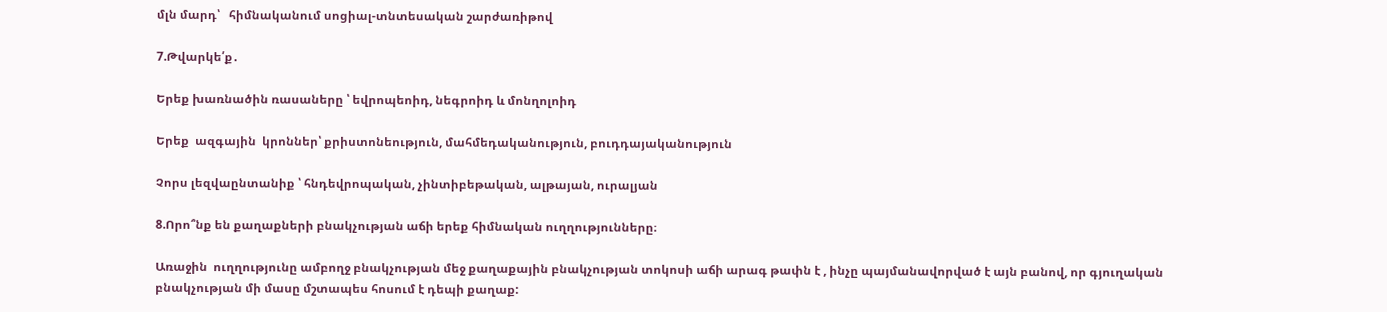մլն մարդ՝   հիմնականում սոցիալ-տնտեսական շարժառիթով

7.Թվարկե՛ք․

Երեք խառնածին ռասաները ՝ եվրոպեոիդ, նեգրոիդ և մոնղոլոիդ

Երեք  ազգային  կրոններ՝ քրիստոնեություն, մահմեդականություն, բուդդայականություն

Չորս լեզվաընտանիք ՝ հնդեվրոպական, չինտիբեթական, ալթայան, ուրալյան

8.Որո՞նք են քաղաքների բնակչության աճի երեք հիմնական ուղղությունները։

Առաջին  ուղղությունը ամբողջ բնակչության մեջ քաղաքային բնակչության տոկոսի աճի արագ թափն է , ինչը պայմանավորված է այն բանով, որ գյուղական բնակչության մի մասը մշտապես հոսում է դեպի քաղաք: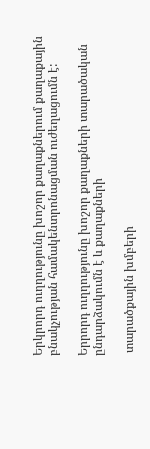Երկրորդ ուղղությունը խոշոր քաղաքներում քաղաքային բնակչության համակենտրոնացման ուժեղացումն է:

Երրորդ ուղղությունը խոշոր քաղաքների տարածական ընդարձակումն է և քաղաքների

 տարածքային խմբերի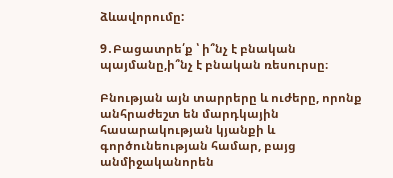ձևավորումը:

9․Բացատրե՛ք ՝ ի՞նչ է բնական պայմանը,ի՞նչ է բնական ռեսուրսը։

Բնության այն տարրերը և ուժերը, որոնք անհրաժեշտ են մարդկային հասարակության կյանքի և գործունեության համար, բայց անմիջականորեն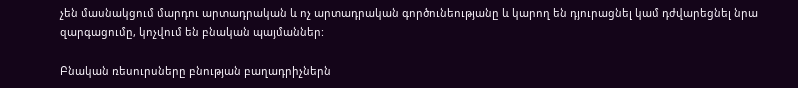չեն մասնակցում մարդու արտադրական և ոչ արտադրական գործունեությանը և կարող են դյուրացնել կամ դժվարեցնել նրա զարգացումը, կոչվում են բնական պայմաններ:

Բնական ռեսուրսները բնության բաղադրիչներն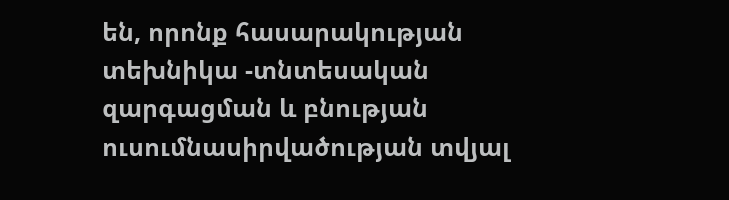են, որոնք հասարակության տեխնիկա -տնտեսական զարգացման և բնության ուսումնասիրվածության տվյալ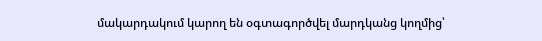մակարդակում կարող են օգտագործվել մարդկանց կողմից՝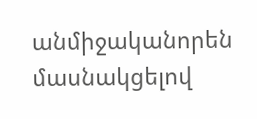անմիջականորեն մասնակցելով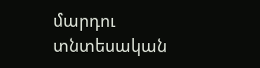մարդու տնտեսական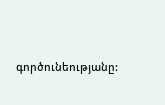գործունեությանը: